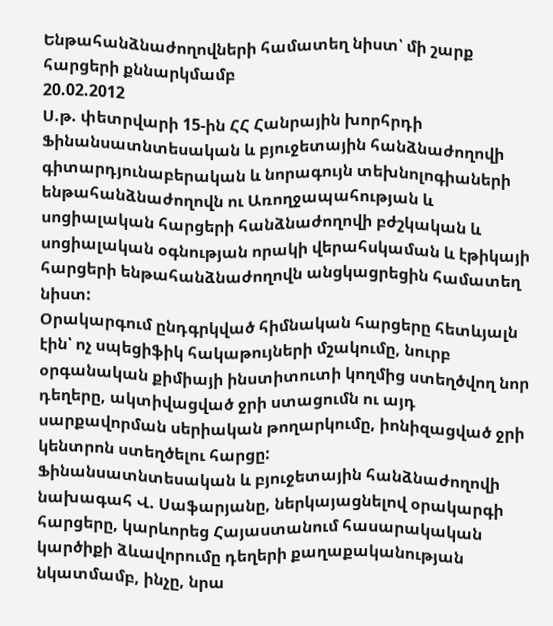Ենթահանձնաժողովների համատեղ նիստ՝ մի շարք հարցերի քննարկմամբ
20.02.2012
Ս.թ. փետրվարի 15-ին ՀՀ Հանրային խորհրդի Ֆինանսատնտեսական և բյուջետային հանձնաժողովի գիտարդյունաբերական և նորագույն տեխնոլոգիաների ենթահանձնաժողովն ու Առողջապահության և սոցիալական հարցերի հանձնաժողովի բժշկական և սոցիալական օգնության որակի վերահսկաման և էթիկայի հարցերի ենթահանձնաժողովն անցկացրեցին համատեղ նիստ:
Օրակարգում ընդգրկված հիմնական հարցերը հետևյալն էին՝ ոչ սպեցիֆիկ հակաթույների մշակումը, նուրբ օրգանական քիմիայի ինստիտուտի կողմից ստեղծվող նոր դեղերը, ակտիվացված ջրի ստացումն ու այդ սարքավորման սերիական թողարկումը, իոնիզացված ջրի կենտրոն ստեղծելու հարցը:
Ֆինանսատնտեսական և բյուջետային հանձնաժողովի նախագահ Վ. Սաֆարյանը, ներկայացնելով օրակարգի հարցերը, կարևորեց Հայաստանում հասարակական կարծիքի ձևավորումը դեղերի քաղաքականության նկատմամբ, ինչը, նրա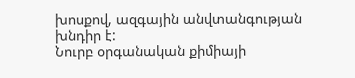խոսքով, ազգային անվտանգության խնդիր է:
Նուրբ օրգանական քիմիայի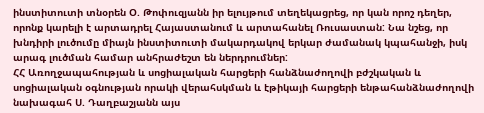ինստիտուտի տնօրեն Օ. Թոփուզյանն իր ելույթում տեղեկացրեց, որ կան որոշ դեղեր, որոնք կարելի է արտադրել Հայաստանում և արտահանել Ռուսաստան: Նա նշեց, որ խնդիրի լուծումը միայն ինստիտուտի մակարդակով երկար ժամանակ կպահանջի, իսկ արագ լուծման համար անհրաժեշտ են ներդրումներ:
ՀՀ Առողջապահության և սոցիալական հարցերի հանձնաժողովի բժշկական և սոցիալական օգնության որակի վերահսկման և էթիկայի հարցերի ենթահանձնաժողովի նախագահ Ս. Դաղբաշյանն այս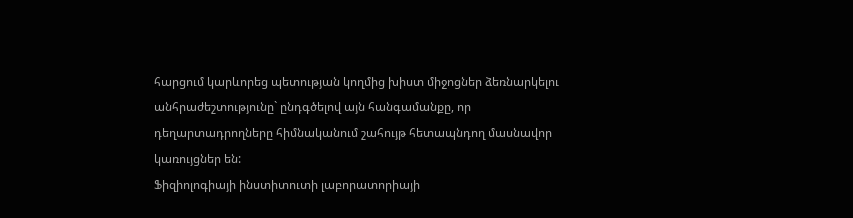հարցում կարևորեց պետության կողմից խիստ միջոցներ ձեռնարկելու անհրաժեշտությունը` ընդգծելով այն հանգամանքը, որ դեղարտադրողները հիմնականում շահույթ հետապնդող մասնավոր կառույցներ են:
Ֆիզիոլոգիայի ինստիտուտի լաբորատորիայի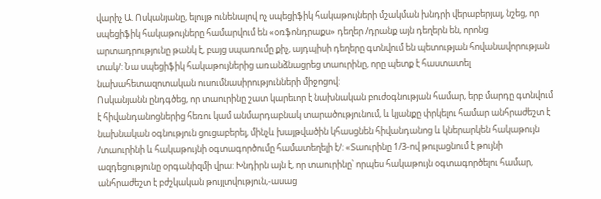վարիչ Ա. Ոսկանյանը, ելույթ ունենալով ոչ սպեցիֆիկ հակաթույների մշակման խնդրի վերաբերյալ, նշեց, որ սպեցիֆիկ հակաթույները համարվում են «օռֆոնդրաքս» դեղեր /դրանք այն դեղերն են, որոնց արտադրությունը թանկ է, բայց սպառումը քիչ, այդպիսի դեղերը գտնվում են պետության հովանավորության տակ/: Նա սպեցիֆիկ հակաթույներից առանձնացրեց տաուրինը, որը պետք է հաստատել նախահետազոտական ուսումնասիրությունների միջոցով:
Ոսկանյանն ընդգծեց, որ տաուրինը շատ կարեւոր է նախնական բուժօգնության համար, երբ մարդը գտնվում է հիվանդանոցներից հեռու կամ անմարդաբնակ տարածությունում, և կյանքը փրկելու համար անհրաժեշտ է նախնական օգնություն ցուցաբերել, մինչև խայթվածին կհասցնեն հիվանդանոց և կներարկեն հակաթույն /տաուրինի և հակաթույնի օգտագործումը համատեղելի է/: «Տաուրինը 1/3-ով թուլացնում է թույնի ազդեցությունը օրգանիզմի վրա: Խնդիրն այն է, որ տաուրինը՝ որպես հակաթույն օգտագործելու համար, անհրաժեշտ է բժշկական թույլտվություն,-ասաց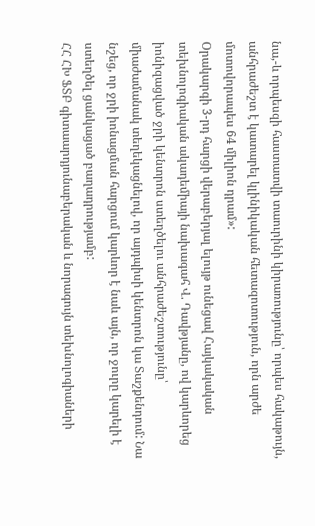նա,-և որպեսզի հաստատվի տաուրինի կիրառությունը՝ որպես հակաթույն, անհրաժեշտ է կատարել կլինիկական հետազոտություն, որն արժե մոտովորապես 64 միլիոն դրամ»:
Օրակարգի 3-րդ հարցի վերաբերյալ ելույթ ունեցավ Հայկակական տեխնոլոգիական ակադեմիայի նախագահ Վ. Դավթյանը, ով կարևորեց իոնիզացված ջրի կենտրոն ստեղծելու անհրաժեշտությունը՝ միաժամանակ տեղեկացնելով, որ այդպիսի կենտրոն կա Տաշքենդում: Նա նշեց, որ ջրի իոնացման հարցում կարևոր է նաև այն, որ ջուրը կարելի է ստեղծել ցանկացած բաղադրությամբ:
ՀՀ ՀԽ ՖՏԲ գիտաարդյունաբերական և նորագույն տեխնոլոգիաների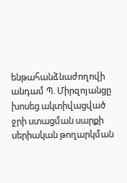ենթահանձնաժողովի անդամ Պ. Միրզոյանցը խոսեց ակտիվացված ջրի ստացման սարքի սերիական թողարկման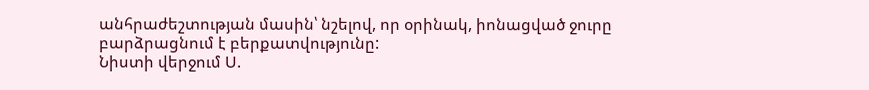անհրաժեշտության մասին՝ նշելով, որ օրինակ, իոնացված ջուրը բարձրացնում է բերքատվությունը:
Նիստի վերջում Ս.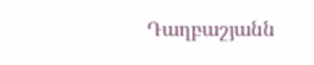Դաղբաշյանն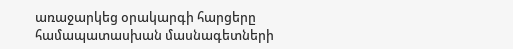առաջարկեց օրակարգի հարցերը համապատասխան մասնագետների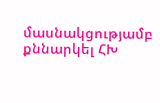մասնակցությամբ քննարկել ՀԽ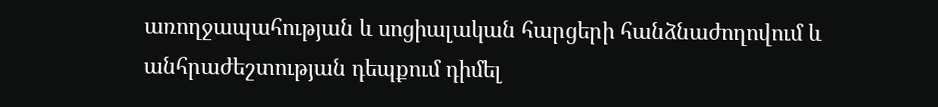առողջապահության և սոցիալական հարցերի հանձնաժողովում և անհրաժեշտության դեպքում դիմել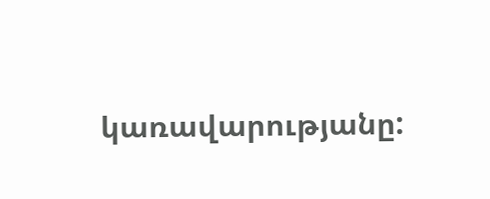կառավարությանը: